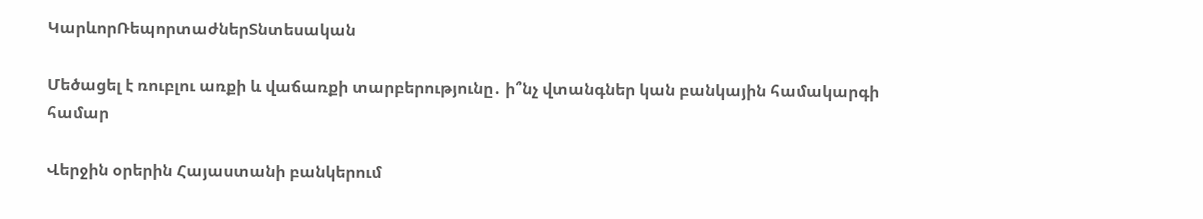ԿարևորՌեպորտաժներՏնտեսական

Մեծացել է ռուբլու առքի և վաճառքի տարբերությունը․ ի՞նչ վտանգներ կան բանկային համակարգի համար

Վերջին օրերին Հայաստանի բանկերում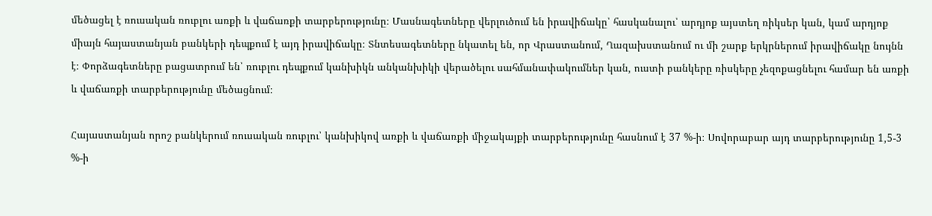մեծացել է ռուսական ռուբլու առքի և վաճառքի տարբերությունը։ Մասնագետները վերլուծում են իրավիճակը՝ հասկանալու՝ արդյոք այստեղ ռիկսեր կան, կամ արդյոք միայն հայաստանյան բանկերի դեպքում է այդ իրավիճակը։ Տնտեսագետները նկատել են, որ Վրաստանում, Ղազախստանում ու մի շարք երկրներում իրավիճակը նույնն է։ Փորձագետները բացատրում են՝ ռուբլու դեպքում կանխիկն անկանխիկի վերածելու սահմանափակումներ կան, ուստի բանկերը ռիսկերը չեզոքացնելու համար են առքի և վաճառքի տարբերությունը մեծացնում։

Հայաստանյան որոշ բանկերում ռուսական ռուբլու՝ կանխիկով առքի և վաճառքի միջակայքի տարբերությունը հասնում է 37 %-ի։ Սովորաբար այդ տարբերությունը 1,5-3 %-ի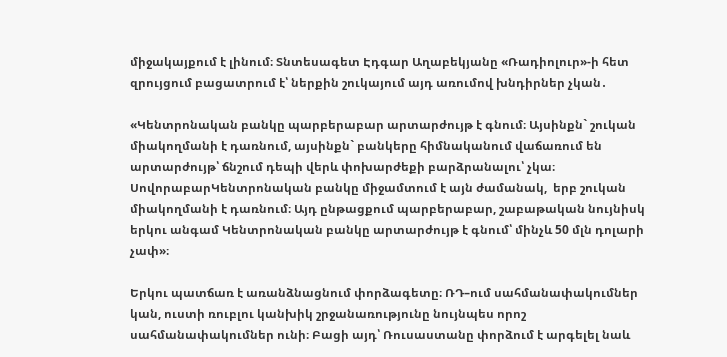միջակայքում է լինում։ Տնտեսագետ Էդգար Աղաբեկյանը «Ռադիոլուր»-ի հետ զրույցում բացատրում է՝ ներքին շուկայում այդ առումով խնդիրներ չկան․

«Կենտրոնական բանկը պարբերաբար արտարժույթ է գնում։ Այսինքն` շուկան միակողմանի է դառնում, այսինքն` բանկերը հիմնականում վաճառում են արտարժույթ՝ ճնշում դեպի վերև փոխարժեքի բարձրանալու՝ չկա։ ՍովորաբարԿենտրոնական բանկը միջամտում է այն ժամանակ,  երբ շուկան միակողմանի է դառնում։ Այդ ընթացքում պարբերաբար, շաբաթական նույնիսկ երկու անգամ Կենտրոնական բանկը արտարժույթ է գնում՝ մինչև 50 մլն դոլարի չափ»։

Երկու պատճառ է առանձնացնում փորձագետը։ ՌԴ–ում սահմանափակումներ կան, ուստի ռուբլու կանխիկ շրջանառությունը նույնպես որոշ սահմանափակումներ ունի։ Բացի այդ՝ Ռուսաստանը փորձում է արգելել նաև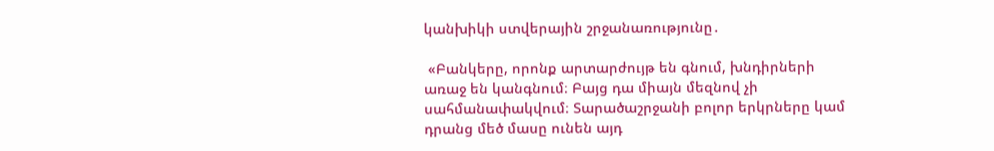կանխիկի ստվերային շրջանառությունը․

 «Բանկերը, որոնք արտարժույթ են գնում, խնդիրների առաջ են կանգնում։ Բայց դա միայն մեզնով չի սահմանափակվում։ Տարածաշրջանի բոլոր երկրները կամ դրանց մեծ մասը ունեն այդ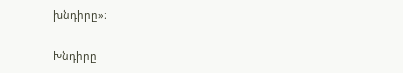խնդիրը»։

Խնդիրը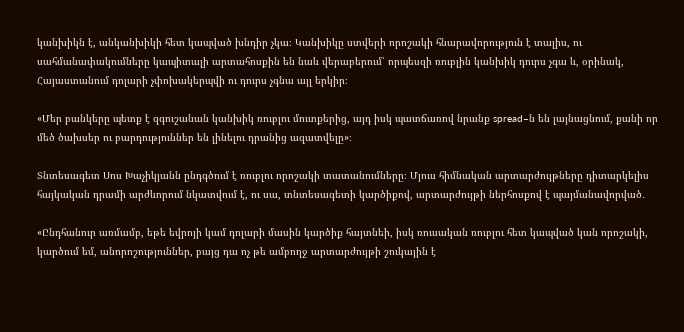կանխիկն է, անկանխիկի հետ կապված խնդիր չկա։ Կանխիկը ստվերի որոշակի հնարավորություն է տալիս, ու սահմանափակումները կապիտալի արտահոսքին են նաև վերաբերում՝ որպեսզի ռուբլին կանխիկ դուրս չգա և, օրինակ, Հայաստանում դոլարի չփոխակերպվի ու դուրս չգնա այլ երկիր։

«Մեր բանկերը պետք է զգուշանան կանխիկ ռուբլու մուտքերից, այդ իսկ պատճառով նրանք spread–ն են լայնացնում, քանի որ մեծ ծախսեր ու բարդություններ են լինելու դրանից ազատվելը»։

Տնտեսագետ Սոս Խաչիկյանն ընդգծում է ռուբլու որոշակի տատանումները։ Մյուս հիմնական արտարժույթները դիտարկելիս հայկական դրամի արժևորում նկատվում է, ու սա, տնտեսագետի կարծիքով, արտարժույթի ներհոսքով է պայմանավորված․

«Ընդհանուր առմամբ, եթե եվրոյի կամ դոլարի մասին կարծիք հայտնեի, իսկ ռուսական ռուբլու հետ կապված կան որոշակի, կարծում եմ, անորոշություններ, բայց դա ոչ թե ամբողջ արտարժույթի շուկային է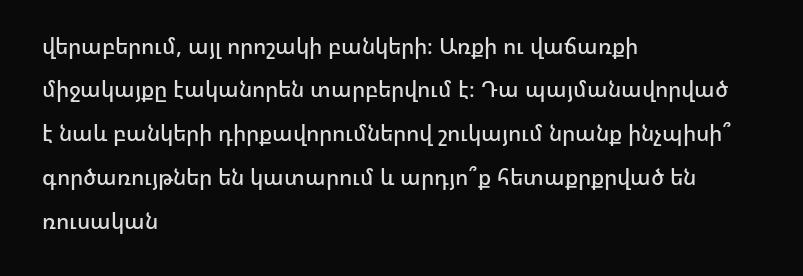վերաբերում, այլ որոշակի բանկերի։ Առքի ու վաճառքի միջակայքը էականորեն տարբերվում է։ Դա պայմանավորված է նաև բանկերի դիրքավորումներով շուկայում նրանք ինչպիսի՞ գործառույթներ են կատարում և արդյո՞ք հետաքրքրված են ռուսական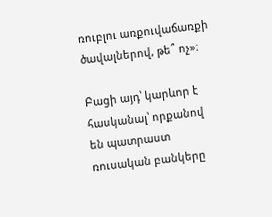ռուբլու առքուվաճառքի ծավալներով, թե՞ ոչ»։

Բացի այդ՝ կարևոր է հասկանալ՝ որքանով են պատրաստ ռուսական բանկերը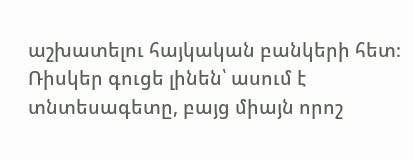աշխատելու հայկական բանկերի հետ։ Ռիսկեր գուցե լինեն՝ ասում է տնտեսագետը, բայց միայն որոշ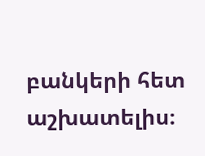բանկերի հետ աշխատելիս։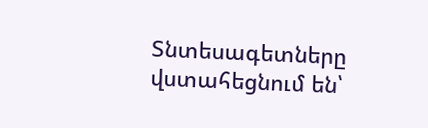Տնտեսագետները վստահեցնում են՝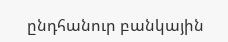ընդհանուր բանկային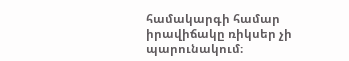համակարգի համար իրավիճակը ռիկսեր չի պարունակում։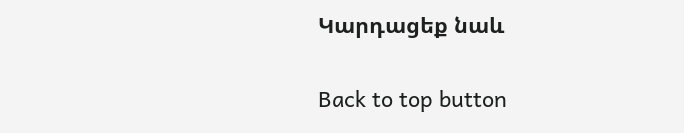Կարդացեք նաև

Back to top button